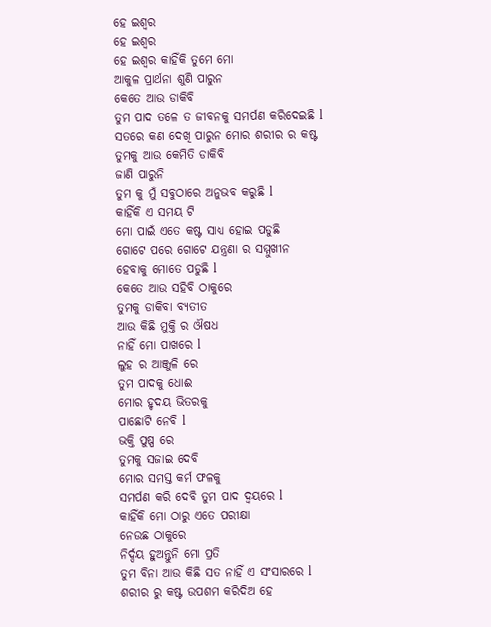ହେ ଇଶ୍ଵର
ହେ ଇଶ୍ଵର
ହେ ଇଶ୍ଵର କାହିଁକି ତୁମେ ମୋ
ଆକୁଳ ପ୍ରାର୍ଥନା ଶୁଣି ପାରୁନ
କେତେ ଆଉ ଡାକିବି
ତୁମ ପାଦ ତଳେ ତ ଜୀବନକୁ ସମର୍ପଣ କରିଦେଇଛି l
ସତରେ କଣ ଦେଖି ପାରୁନ ମୋର ଶରୀର ର କଷ୍ଟ
ତୁମକୁ ଆଉ କେମିତି ଡାକିବି
ଜାଣି ପାରୁନି
ତୁମ କୁ ମୁଁ ସବୁଠାରେ ଅନୁଭବ କରୁଛି l
କାହିଁକି ଏ ସମୟ ଟି
ମୋ ପାଇଁ ଏତେ କଷ୍ଟ ସାଧ୍ୟ ହୋଇ ପଡୁଛି
ଗୋଟେ ପରେ ଗୋଟେ ଯନ୍ତ୍ରଣା ର ସମ୍ମୁଖୀନ
ହେବାକୁ ମୋତେ ପଡୁଛି l
କେତେ ଆଉ ସହିବି ଠାକୁରେ
ତୁମକୁ ଡାକିବା ବ୍ୟତୀତ
ଆଉ କିଛି ମୁକ୍ତି ର ଔଷଧ
ନାହିଁ ମୋ ପାଖରେ l
ଲୁହ ର ଆଞ୍ଜୁଳି ରେ
ତୁମ ପାଦକୁ ଧୋଈ
ମୋର ହୃଦୟ ଭିତରକୁ
ପାଛୋଟି ନେବି l
ଭକ୍ତି ପୁଷ୍ପ ରେ
ତୁମକୁ ସଜାଇ ଦେବି
ମୋର ସମସ୍ତ କର୍ମ ଫଳକୁ
ସମର୍ପଣ କରି ଦେବି ତୁମ ପାଦ ଦ୍ୱୟରେ l
କାହିଁକି ମୋ ଠାରୁ ଏତେ ପରୀକ୍ଷା
ନେଉଛ ଠାକୁରେ
ନିର୍ଦ୍ଦୟ ହୁଅନ୍ତୁନି ମୋ ପ୍ରତି
ତୁମ ବିନା ଆଉ କିଛି ସତ ନାହିଁ ଏ ସଂସାରରେ l
ଶରୀର ରୁ କଷ୍ଟ ଉପଶମ କରିଦିଅ ହେ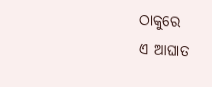ଠାକୁରେ
ଏ ଆଘାତ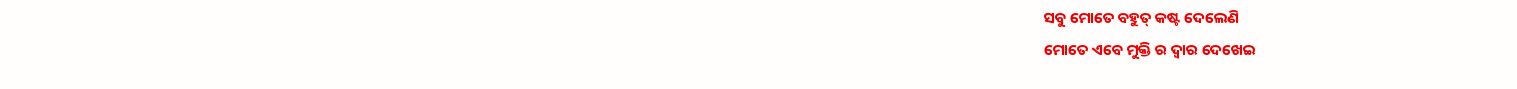ସବୁ ମୋତେ ବହୁତ୍ କଷ୍ଟ ଦେଲେଣି
ମୋତେ ଏବେ ମୁକ୍ତି ର ଦ୍ଵାର ଦେଖେଇ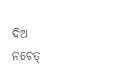ଦିଅ
ନଚେତ୍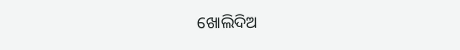ଖୋଲିଦିଅ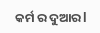କର୍ମ ର ଦୁଆର l